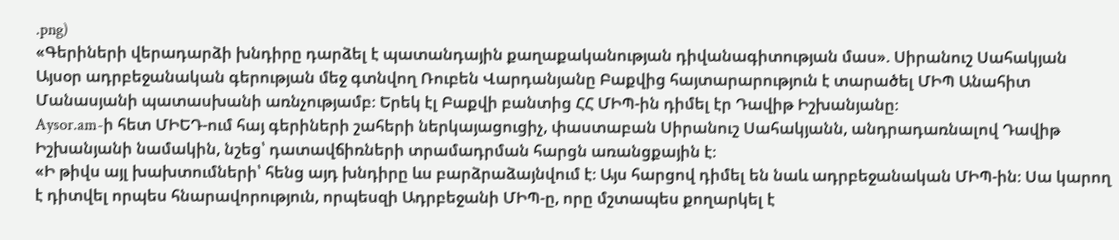.png)
«Գերիների վերադարձի խնդիրը դարձել է պատանդային քաղաքականության դիվանագիտության մաս». Սիրանուշ Սահակյան
Այսօր ադրբեջանական գերության մեջ գտնվող Ռուբեն Վարդանյանը Բաքվից հայտարարություն է տարածել ՄԻՊ Անահիտ Մանասյանի պատասխանի առնչությամբ։ Երեկ էլ Բաքվի բանտից ՀՀ ՄԻՊ-ին դիմել էր Դավիթ Իշխանյանը։
Aysor.am-ի հետ ՄԻԵԴ-ում հայ գերիների շահերի ներկայացուցիչ, փաստաբան Սիրանուշ Սահակյանն, անդրադառնալով Դավիթ Իշխանյանի նամակին, նշեց՝ դատավճիռների տրամադրման հարցն առանցքային է։
«Ի թիվս այլ խախտումների՝ հենց այդ խնդիրը ևս բարձրաձայնվում է։ Այս հարցով դիմել են նաև ադրբեջանական ՄԻՊ-ին։ Սա կարող է դիտվել որպես հնարավորություն, որպեսզի Ադրբեջանի ՄԻՊ-ը, որը մշտապես քողարկել է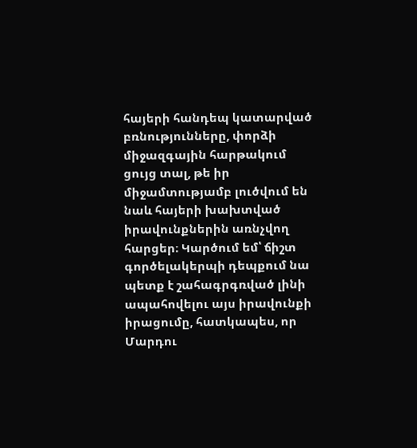հայերի հանդեպ կատարված բռնությունները, փորձի միջազգային հարթակում ցույց տալ, թե իր միջամտությամբ լուծվում են նաև հայերի խախտված իրավունքներին առնչվող հարցեր։ Կարծում եմ՝ ճիշտ գործելակերպի դեպքում նա պետք է շահագրգռված լինի ապահովելու այս իրավունքի իրացումը, հատկապես, որ Մարդու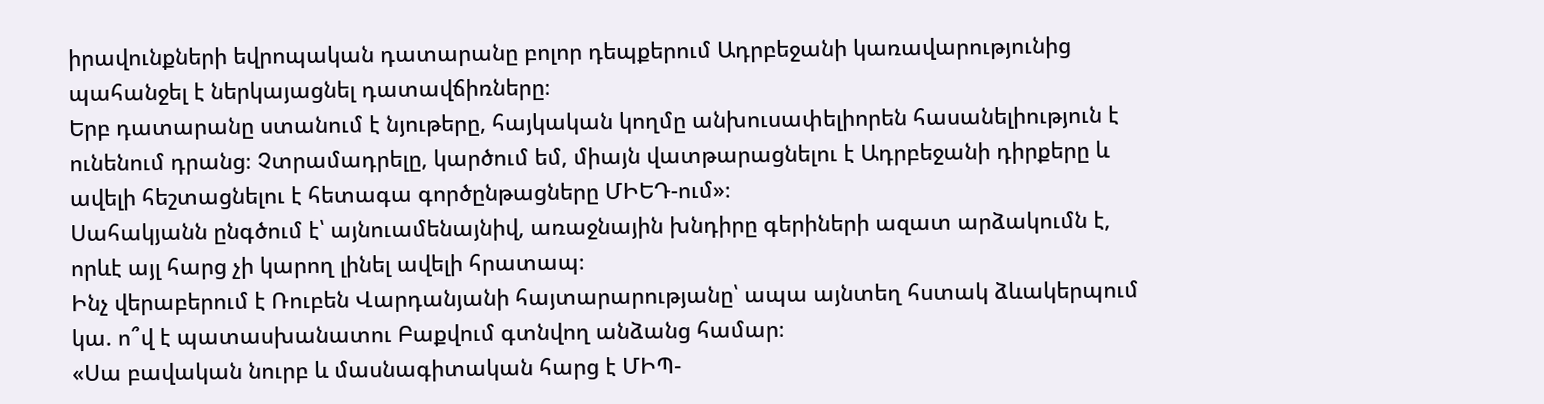իրավունքների եվրոպական դատարանը բոլոր դեպքերում Ադրբեջանի կառավարությունից պահանջել է ներկայացնել դատավճիռները։
Երբ դատարանը ստանում է նյութերը, հայկական կողմը անխուսափելիորեն հասանելիություն է ունենում դրանց։ Չտրամադրելը, կարծում եմ, միայն վատթարացնելու է Ադրբեջանի դիրքերը և ավելի հեշտացնելու է հետագա գործընթացները ՄԻԵԴ-ում»։
Սահակյանն ընգծում է՝ այնուամենայնիվ, առաջնային խնդիրը գերիների ազատ արձակումն է, որևէ այլ հարց չի կարող լինել ավելի հրատապ։
Ինչ վերաբերում է Ռուբեն Վարդանյանի հայտարարությանը՝ ապա այնտեղ հստակ ձևակերպում կա. ո՞վ է պատասխանատու Բաքվում գտնվող անձանց համար։
«Սա բավական նուրբ և մասնագիտական հարց է ՄԻՊ-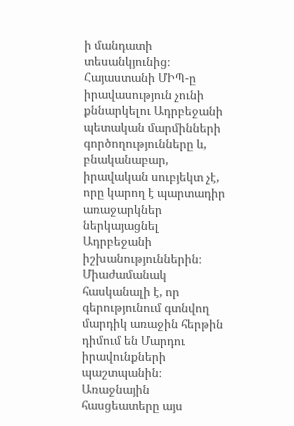ի մանդատի տեսանկյունից։ Հայաստանի ՄԻՊ-ը իրավասություն չունի քննարկելու Ադրբեջանի պետական մարմինների գործողությունները և, բնականաբար, իրավական սուբյեկտ չէ, որը կարող է պարտադիր առաջարկներ ներկայացնել Ադրբեջանի իշխանություններին։ Միաժամանակ հասկանալի է, որ գերությունում գտնվող մարդիկ առաջին հերթին դիմում են Մարդու իրավունքների պաշտպանին։ Առաջնային հասցեատերը այս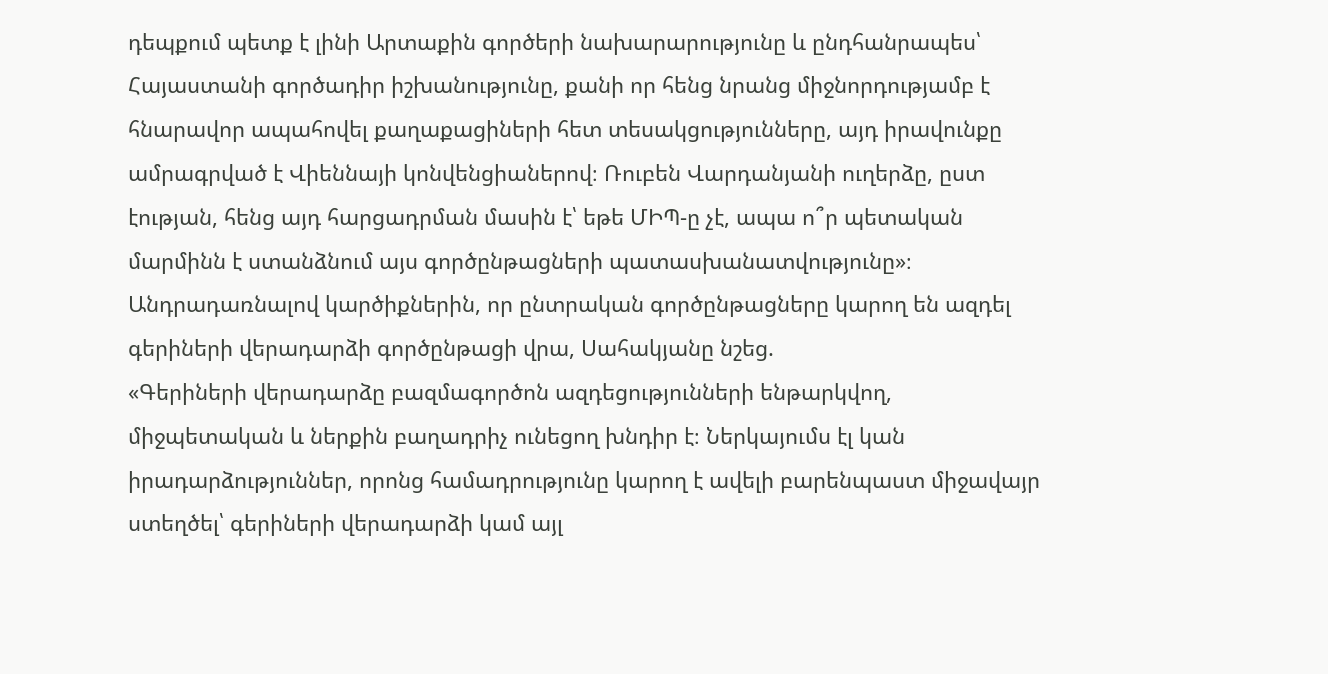դեպքում պետք է լինի Արտաքին գործերի նախարարությունը և ընդհանրապես՝ Հայաստանի գործադիր իշխանությունը, քանի որ հենց նրանց միջնորդությամբ է հնարավոր ապահովել քաղաքացիների հետ տեսակցությունները, այդ իրավունքը ամրագրված է Վիեննայի կոնվենցիաներով։ Ռուբեն Վարդանյանի ուղերձը, ըստ էության, հենց այդ հարցադրման մասին է՝ եթե ՄԻՊ-ը չէ, ապա ո՞ր պետական մարմինն է ստանձնում այս գործընթացների պատասխանատվությունը»։
Անդրադառնալով կարծիքներին, որ ընտրական գործընթացները կարող են ազդել գերիների վերադարձի գործընթացի վրա, Սահակյանը նշեց.
«Գերիների վերադարձը բազմագործոն ազդեցությունների ենթարկվող, միջպետական և ներքին բաղադրիչ ունեցող խնդիր է։ Ներկայումս էլ կան իրադարձություններ, որոնց համադրությունը կարող է ավելի բարենպաստ միջավայր ստեղծել՝ գերիների վերադարձի կամ այլ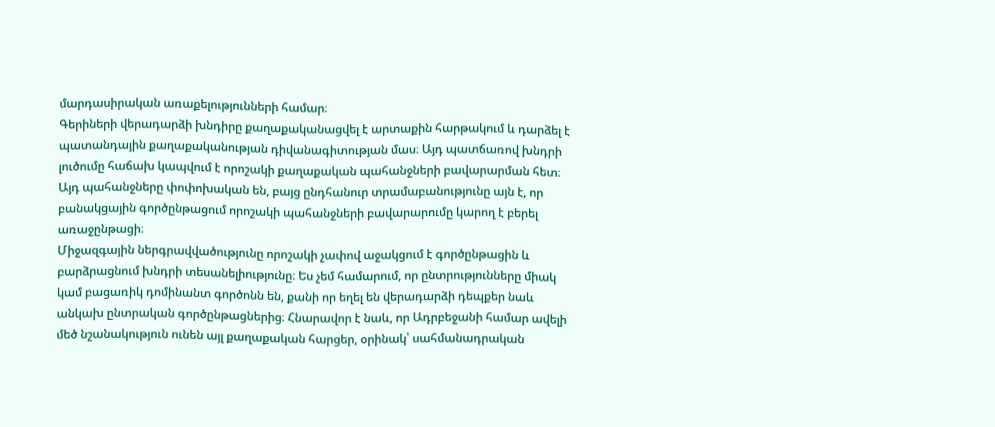մարդասիրական առաքելությունների համար։
Գերիների վերադարձի խնդիրը քաղաքականացվել է արտաքին հարթակում և դարձել է պատանդային քաղաքականության դիվանագիտության մաս։ Այդ պատճառով խնդրի լուծումը հաճախ կապվում է որոշակի քաղաքական պահանջների բավարարման հետ։ Այդ պահանջները փոփոխական են, բայց ընդհանուր տրամաբանությունը այն է, որ բանակցային գործընթացում որոշակի պահանջների բավարարումը կարող է բերել առաջընթացի։
Միջազգային ներգրավվածությունը որոշակի չափով աջակցում է գործընթացին և բարձրացնում խնդրի տեսանելիությունը։ Ես չեմ համարում, որ ընտրությունները միակ կամ բացառիկ դոմինանտ գործոնն են, քանի որ եղել են վերադարձի դեպքեր նաև անկախ ընտրական գործընթացներից։ Հնարավոր է նաև, որ Ադրբեջանի համար ավելի մեծ նշանակություն ունեն այլ քաղաքական հարցեր, օրինակ՝ սահմանադրական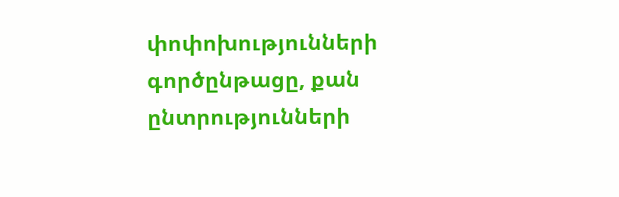փոփոխությունների գործընթացը, քան ընտրությունների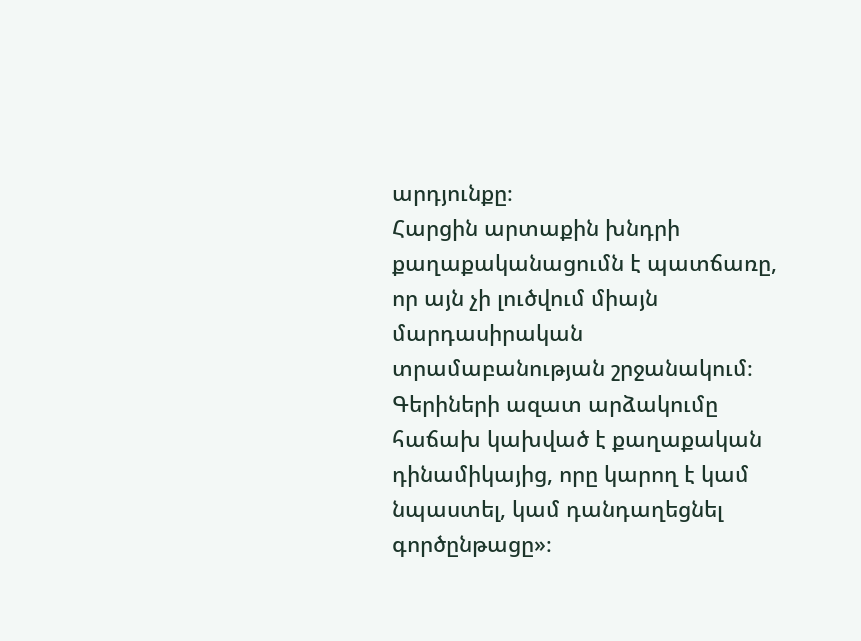արդյունքը։
Հարցին արտաքին խնդրի քաղաքականացումն է պատճառը, որ այն չի լուծվում միայն մարդասիրական տրամաբանության շրջանակում։ Գերիների ազատ արձակումը հաճախ կախված է քաղաքական դինամիկայից, որը կարող է կամ նպաստել, կամ դանդաղեցնել գործընթացը»։